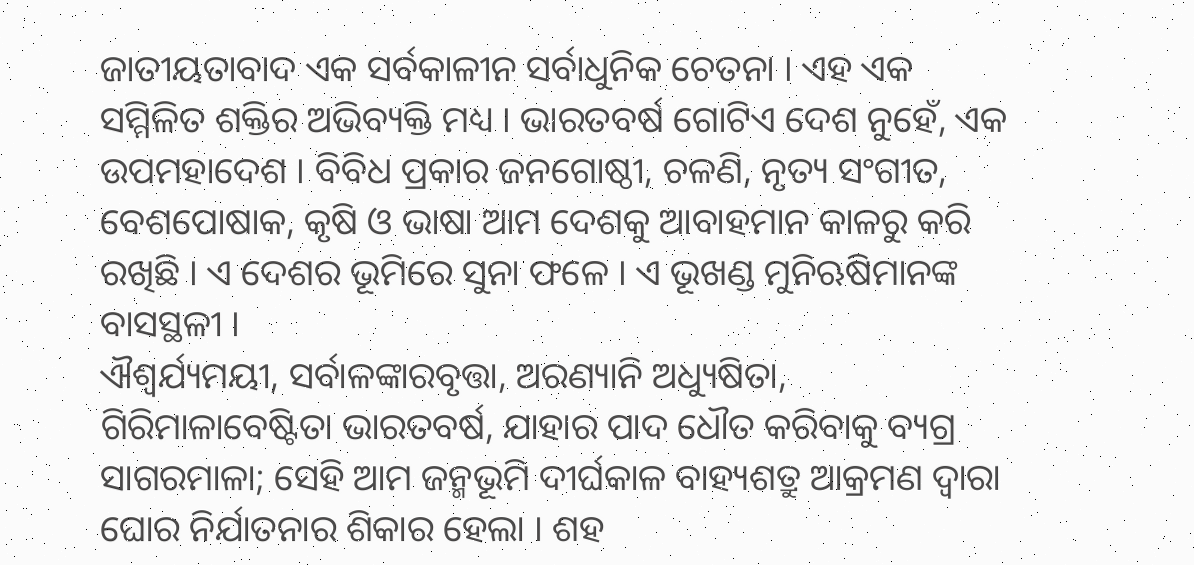ଜାତୀୟତାବାଦ ଏକ ସର୍ବକାଳୀନ ସର୍ବାଧୁନିକ ଚେତନା । ଏହ ଏକ ସମ୍ମିଳିତ ଶକ୍ତିର ଅଭିବ୍ୟକ୍ତି ମଧ୍ୟ । ଭାରତବର୍ଷ ଗୋଟିଏ ଦେଶ ନୁହେଁ, ଏକ ଉପମହାଦେଶ । ବିବିଧ ପ୍ରକାର ଜନଗୋଷ୍ଠୀ, ଚଳଣି, ନୃତ୍ୟ ସଂଗୀତ, ବେଶପୋଷାକ, କୃଷି ଓ ଭାଷା ଆମ ଦେଶକୁ ଆବାହମାନ କାଳରୁ କରି ରଖିଛି । ଏ ଦେଶର ଭୂମିରେ ସୁନା ଫଳେ । ଏ ଭୂଖଣ୍ଡ ମୁନିଋଷିମାନଙ୍କ ବାସସ୍ଥଳୀ ।
ଐଶ୍ୱର୍ଯ୍ୟମୟୀ, ସର୍ବାଳଙ୍କାରବୃତ୍ତା, ଅରଣ୍ୟାନି ଅଧ୍ୟୁଷିତା, ଗିରିମାଳାବେଷ୍ଟିତା ଭାରତବର୍ଷ, ଯାହାର ପାଦ ଧୌତ କରିବାକୁ ବ୍ୟଗ୍ର ସାଗରମାଳା; ସେହି ଆମ ଜନ୍ମଭୂମି ଦୀର୍ଘକାଳ ବାହ୍ୟଶତ୍ରୁ ଆକ୍ରମଣ ଦ୍ୱାରା ଘୋର ନିର୍ଯାତନାର ଶିକାର ହେଲା । ଶହ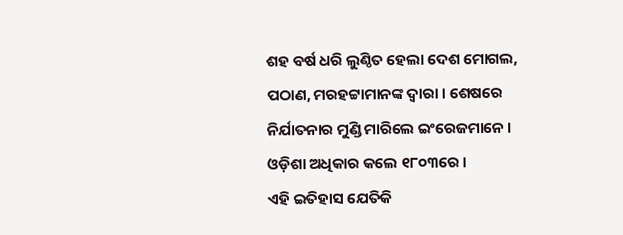ଶହ ବର୍ଷ ଧରି ଲୁଣ୍ଠିତ ହେଲା ଦେଶ ମୋଗଲ, ପଠାଣ, ମରହଟ୍ଟାମାନଙ୍କ ଦ୍ୱାରା । ଶେଷରେ ନିର୍ଯାତନାର ମୁଣ୍ଡି ମାରିଲେ ଇଂରେଜମାନେ । ଓଡ଼ିଶା ଅଧିକାର କଲେ ୧୮୦୩ରେ ।
ଏହି ଇତିହାସ ଯେତିକି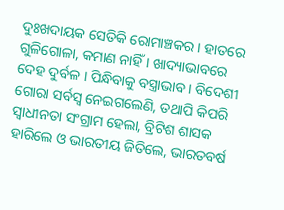ଦୁଃଖଦାୟକ ସେତିକି ରୋମାଞ୍ଚକର । ହାତରେ ଗୁଳିଗୋଳା, କମାଣ ନାହିଁ । ଖାଦ୍ୟାଭାବରେ ଦେହ ଦୁର୍ବଳ । ପିନ୍ଧିବାକୁ ବସ୍ତ୍ରାଭାବ । ବିଦେଶୀ ଗୋରା ସର୍ବସ୍ୱ ନେଇଗଲେଣି, ତଥାପି କିପରି ସ୍ୱାଧୀନତା ସଂଗ୍ରାମ ହେଲା, ବ୍ରିଟିଶ ଶାସକ ହାରିଲେ ଓ ଭାରତୀୟ ଜିତିଲେ, ଭାରତବର୍ଷ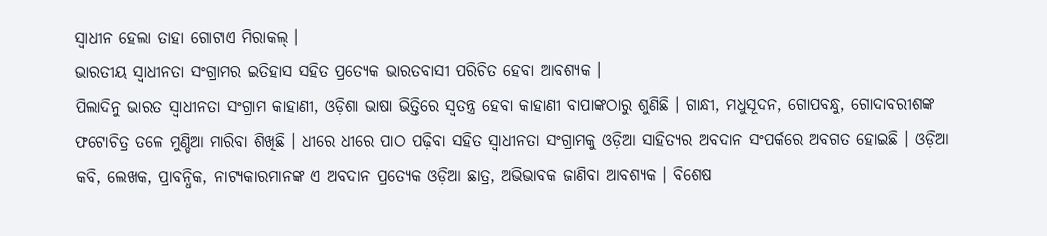ସ୍ୱାଧୀନ ହେଲା ତାହା ଗୋଟାଏ ମିରାକଲ୍ ।
ଭାରତୀୟ ସ୍ୱାଧୀନତା ସଂଗ୍ରାମର ଇତିହାସ ସହିତ ପ୍ରତ୍ୟେକ ଭାରତବାସୀ ପରିଚିତ ହେବା ଆବଶ୍ୟକ ।
ପିଲାଦିନୁ ଭାରତ ସ୍ୱାଧୀନତା ସଂଗ୍ରାମ କାହାଣୀ, ଓଡ଼ିଶା ଭାଷା ଭିତ୍ତିରେ ସ୍ୱତନ୍ତ୍ର ହେବା କାହାଣୀ ବାପାଙ୍କଠାରୁ ଶୁଣିଛି । ଗାନ୍ଧୀ, ମଧୁସୂଦନ, ଗୋପବନ୍ଧୁ, ଗୋଦାବରୀଶଙ୍କ ଫଟୋଚିତ୍ର ତଳେ ମୁଣ୍ଡିଆ ମାରିବା ଶିଖିଛି । ଧୀରେ ଧୀରେ ପାଠ ପଢ଼ିବା ସହିତ ସ୍ୱାଧୀନତା ସଂଗ୍ରାମକୁ ଓଡ଼ିଆ ସାହିତ୍ୟର ଅବଦାନ ସଂପର୍କରେ ଅବଗତ ହୋଇଛି । ଓଡ଼ିଆ କବି, ଲେଖକ, ପ୍ରାବନ୍ଧିକ, ନାଟ୍ୟକାରମାନଙ୍କ ଏ ଅବଦାନ ପ୍ରତ୍ୟେକ ଓଡ଼ିଆ ଛାତ୍ର, ଅଭିଭାବକ ଜାଣିବା ଆବଶ୍ୟକ । ବିଶେଷ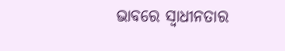ଭାବରେ ସ୍ୱାଧୀନତାର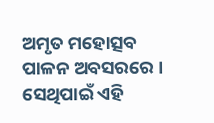ଅମୃତ ମହୋତ୍ସବ ପାଳନ ଅବସରରେ ।
ସେଥିପାଇଁ ଏହି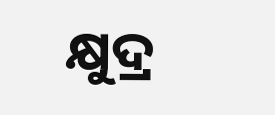କ୍ଷୁଦ୍ର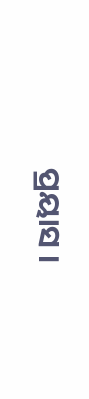ପ୍ରୟାସ ।